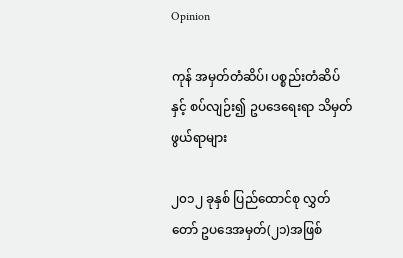Opinion

ကုန် အမှတ်တံဆိပ်၊ ပစ္စည်းတံဆိပ်နှင့် စပ်လျဉ်း၍ ဥပဒေရေးရာ သိမှတ်ဖွယ်ရာများ

၂၀၁၂ ခုနှစ် ပြည်ထောင်စု လွှတ်တော် ဥပဒေအမှတ်(၂၁)အဖြစ်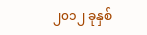၂၀၁၂ ခုနှစ်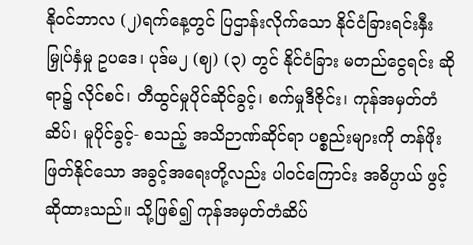နို၀င်ဘာလ (၂)ရက်နေ့တွင် ပြဌာန်းလိုက်သော နိုင်ငံခြားရင်းနှီးမြှုပ်နှံမှု ဥပဒေ၊ ပုဒ်မ၂ (ဈ) (၃) တွင် နိုင်ငံခြား မတည်ငွေရင်း ဆိုရာ၌ လိုင်စင်၊ တီထွင်မှုပိုင်ဆိုင်ခွင့်၊ စက်မှုဒီဇိုင်း၊ ကုန်အမှတ်တံဆိပ်၊ မူပိုင်ခွင့်- စသည့် အသိဉာဏ်ဆိုင်ရာ ပစ္စည်းများကို တန်ဖိုးဖြတ်နိုင်သော အခွင့်အရေးတို့လည်း ပါ၀င်ကြောင်း အဓိပ္ပာယ် ဖွင့်ဆိုထားသည်။ သို့ဖြစ်၍ ကုန်အမှတ်တံဆိပ်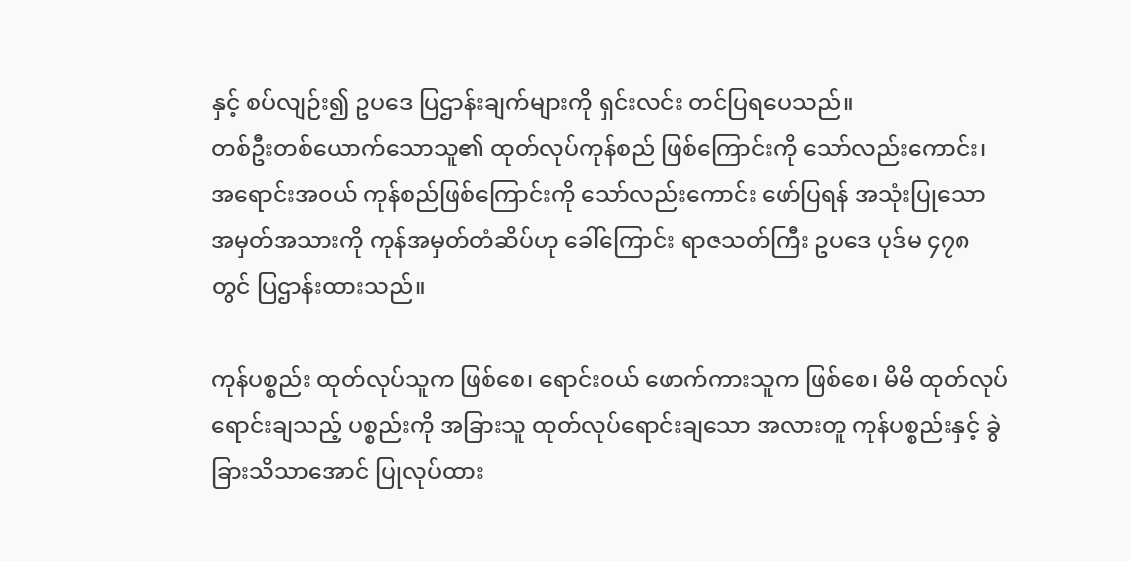နှင့် စပ်လျဉ်း၍ ဥပဒေ ပြဌာန်းချက်များကို ရှင်းလင်း တင်ပြရပေသည်။
တစ်ဦးတစ်ယောက်သောသူ၏ ထုတ်လုပ်ကုန်စည် ဖြစ်ကြောင်းကို သော်လည်းကောင်း၊ အရောင်းအ၀ယ် ကုန်စည်ဖြစ်ကြောင်းကို သော်လည်းကောင်း ဖော်ပြရန် အသုံးပြုသော အမှတ်အသားကို ကုန်အမှတ်တံဆိပ်ဟု ခေါ်ကြောင်း ရာဇသတ်ကြီး ဥပဒေ ပုဒ်မ ၄၇၈ တွင် ပြဌာန်းထားသည်။

ကုန်ပစ္စည်း ထုတ်လုပ်သူက ဖြစ်စေ၊ ရောင်း၀ယ် ဖောက်ကားသူက ဖြစ်စေ၊ မိမိ ထုတ်လုပ်ရောင်းချသည့် ပစ္စည်းကို အခြားသူ ထုတ်လုပ်ရောင်းချသော အလားတူ ကုန်ပစ္စည်းနှင့် ခွဲခြားသိသာအောင် ပြုလုပ်ထား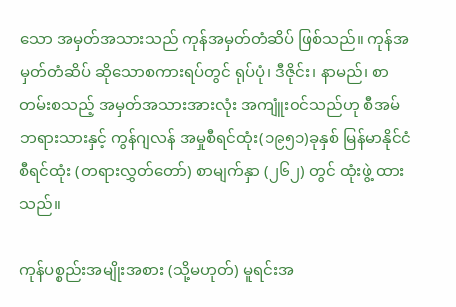သော အမှတ်အသားသည် ကုန်အမှတ်တံဆိပ် ဖြစ်သည်။ ကုန်အမှတ်တံဆိပ် ဆိုသောစကားရပ်တွင် ရုပ်ပုံ၊ ဒီဇိုင်း၊ နာမည်၊ စာတမ်းစသည့် အမှတ်အသားအားလုံး အကျူံး၀င်သည်ဟု စီအမ်ဘရားသားနှင့် ကွန်ဂျလန် အမှုစီရင်ထုံး(၁၉၅၁)ခုနှစ် မြန်မာနိုင်ငံစီရင်ထုံး (တရားလွှတ်တော်) စာမျက်နှာ (၂၆၂) တွင် ထုံးဖွဲ့ ထားသည်။

ကုန်ပစ္စည်းအမျိုးအစား (သို့မဟုတ်) မူရင်းအ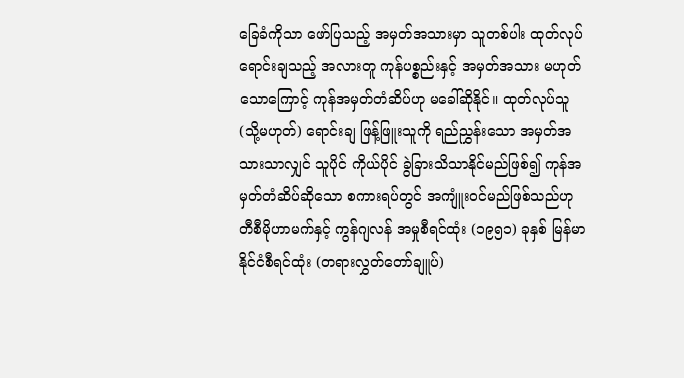ခြေခံကိုသာ ဖော်ပြသည့် အမှတ်အသားမှာ သူတစ်ပါး ထုတ်လုပ်ရောင်းချသည့် အလားတူ ကုန်ပစ္စည်းနှင့် အမှတ်အသား မဟုတ်သောကြောင့် ကုန်အမှတ်တံဆိပ်ဟု မခေါ်ဆိုနိုင်။ ထုတ်လုပ်သူ(သို့မဟုတ်) ရောင်းချ ဖြန့်ဖြူးသူကို ရည်ညွှန်းသော အမှတ်အသားသာလျှင် သူပိုင် ကိုယ်ပိုင် ခွဲခြားသိသာနိုင်မည်ဖြစ်၍ ကုန်အမှတ်တံဆိပ်ဆိုသော စကားရပ်တွင် အကျူံး၀င်မည်ဖြစ်သည်ဟု တီစီမိုဟာမက်နှင့် ကွန်ဂျလန် အမှုစီရင်ထုံး (၁၉၅၁) ခုနှစ် မြန်မာနိုင်ငံစီရင်ထုံး (တရားလွှတ်တော်ချူပ်)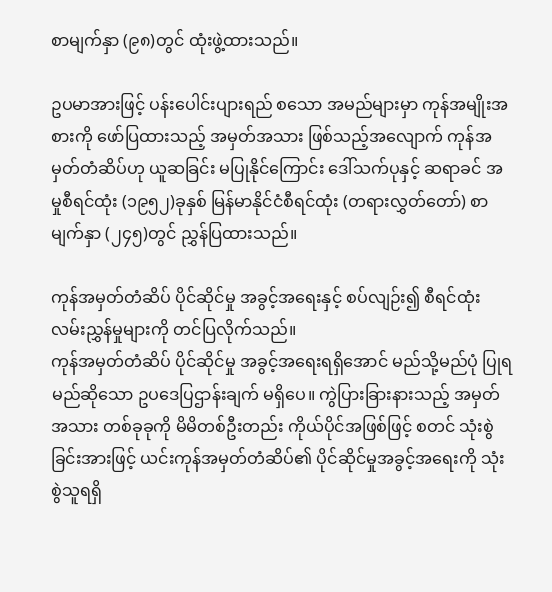စာမျက်နှာ (၉၈)တွင် ထုံးဖွဲ့ထားသည်။

ဥပမာအားဖြင့် ပန်းပေါင်းပျားရည် စသော အမည်များမှာ ကုန်အမျိုးအစားကို ဖော်ပြထားသည့် အမှတ်အသား ဖြစ်သည့်အလျောက် ကုန်အမှတ်တံဆိပ်ဟု ယူဆခြင်း မပြုနိုင်ကြောင်း ဒေါ်သက်ပုနှင့် ဆရာခင် အမှုစီရင်ထုံး (၁၉၅၂)ခုနှစ် မြန်မာနိုင်ငံစီရင်ထုံး (တရားလွှတ်တော်) စာမျက်နှာ (၂၄၅)တွင် ညွှန်ပြထားသည်။

ကုန်အမှတ်တံဆိပ် ပိုင်ဆိုင်မှု အခွင့်အရေးနှင့် စပ်လျဉ်း၍ စီရင်ထုံး လမ်းညွှန်မှုများကို တင်ပြလိုက်သည်။
ကုန်အမှတ်တံဆိပ် ပိုင်ဆိုင်မှု အခွင့်အရေးရရှိအောင် မည်သို့မည်ပုံ ပြုရမည်ဆိုသော ဥပဒေပြဌာန်းချက် မရှိပေ။ ကွဲပြားခြားနားသည့် အမှတ်အသား တစ်ခုခုကို မိမိတစ်ဦးတည်း ကိုယ်ပိုင်အဖြစ်ဖြင့် စတင် သုံးစွဲခြင်းအားဖြင့် ယင်းကုန်အမှတ်တံဆိပ်၏ ပိုင်ဆိုင်မှုအခွင့်အရေးကို သုံးစွဲသူရရှိ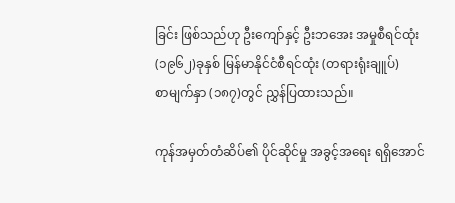ခြင်း ဖြစ်သည်ဟု ဦးကျော်နှင့် ဦးဘအေး အမှုစီရင်ထုံး (၁၉၆၂)ခုနှစ် မြန်မာနိုင်ငံစီရင်ထုံး (တရားရုံးချူပ်)
စာမျက်နှာ (၁၈၇)တွင် ညွှန်ပြထားသည်။

ကုန်အမှတ်တံဆိပ်၏ ပိုင်ဆိုင်မှု အခွင့်အရေး ရရှိအောင်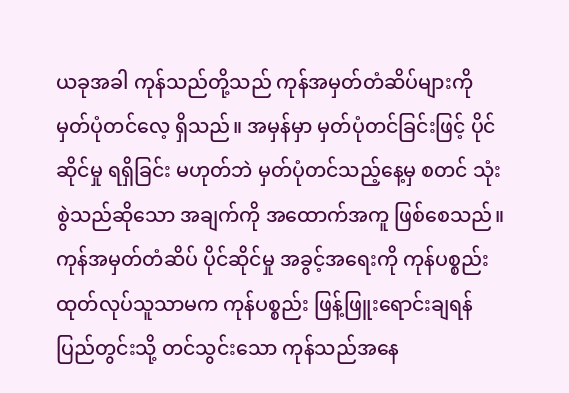ယခုအခါ ကုန်သည်တို့သည် ကုန်အမှတ်တံဆိပ်များကို မှတ်ပုံတင်လေ့ ရှိသည်။ အမှန်မှာ မှတ်ပုံတင်ခြင်းဖြင့် ပိုင်ဆိုင်မှု ရရှိခြင်း မဟုတ်ဘဲ မှတ်ပုံတင်သည့်နေ့မှ စတင် သုံးစွဲသည်ဆိုသော အချက်ကို အထောက်အကူ ဖြစ်စေသည်။ ကုန်အမှတ်တံဆိပ် ပိုင်ဆိုင်မှု အခွင့်အရေးကို ကုန်ပစ္စည်း ထုတ်လုပ်သူသာမက ကုန်ပစ္စည်း ဖြန့်ဖြူးရောင်းချရန် ပြည်တွင်းသို့ တင်သွင်းသော ကုန်သည်အနေ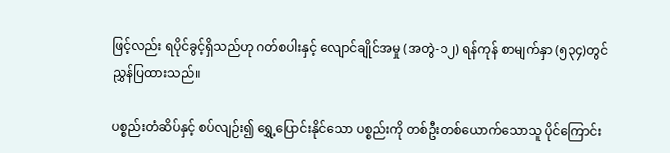ဖြင့်လည်း ရပိုင်ခွင့်ရှိသည်ဟု ဂတ်စပါးနှင့် လျောင်ချိုင်အမှု (အတွဲ-၁၂) ရန်ကုန် စာမျက်နှာ (၅၃၄)တွင် ညွှန်ပြထားသည်။

ပစ္စည်းတံဆိပ်နှင့် စပ်လျဉ်း၍ ရွှေ့ပြောင်းနိုင်သော ပစ္စည်းကို တစ်ဦးတစ်ယောက်သောသူ ပိုင်ကြောင်း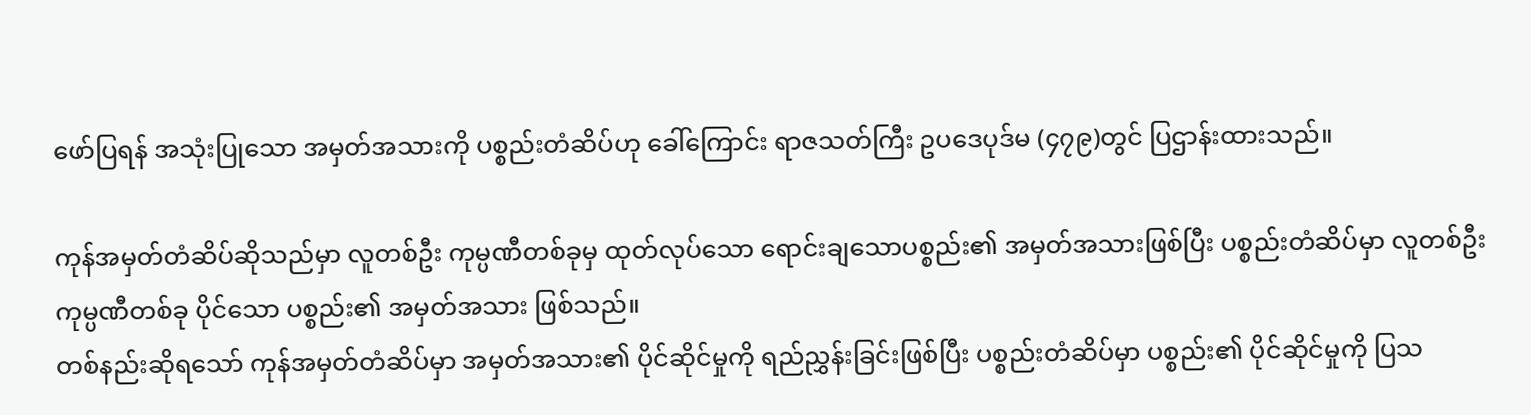ဖော်ပြရန် အသုံးပြုသော အမှတ်အသားကို ပစ္စည်းတံဆိပ်ဟု ခေါ်ကြောင်း ရာဇသတ်ကြီး ဥပဒေပုဒ်မ (၄၇၉)တွင် ပြဌာန်းထားသည်။

ကုန်အမှတ်တံဆိပ်ဆိုသည်မှာ လူတစ်ဦး ကုမ္ပဏီတစ်ခုမှ ထုတ်လုပ်သော ရောင်းချသောပစ္စည်း၏ အမှတ်အသားဖြစ်ပြီး ပစ္စည်းတံဆိပ်မှာ လူတစ်ဦး ကုမ္ပဏီတစ်ခု ပိုင်သော ပစ္စည်း၏ အမှတ်အသား ဖြစ်သည်။
တစ်နည်းဆိုရသော် ကုန်အမှတ်တံဆိပ်မှာ အမှတ်အသား၏ ပိုင်ဆိုင်မှုကို ရည်ညွှန်းခြင်းဖြစ်ပြီး ပစ္စည်းတံဆိပ်မှာ ပစ္စည်း၏ ပိုင်ဆိုင်မှုကို ပြသ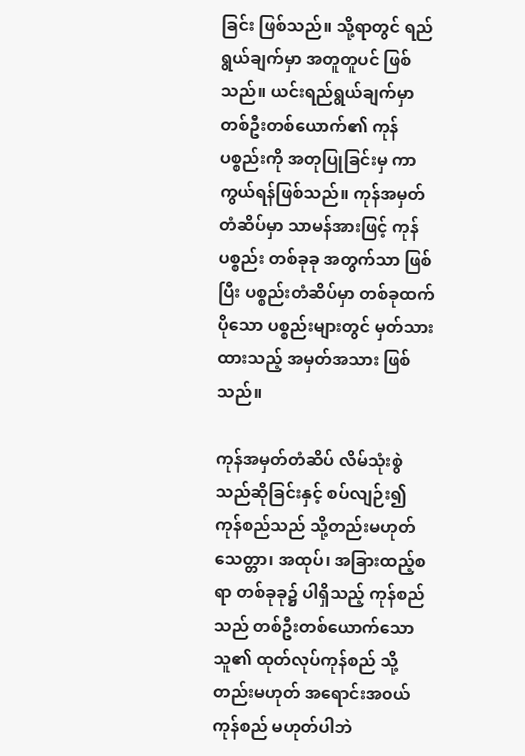ခြင်း ဖြစ်သည်။ သို့ရာတွင် ရည်ရွယ်ချက်မှာ အတူတူပင် ဖြစ်သည်။ ယင်းရည်ရွယ်ချက်မှာ တစ်ဦးတစ်ယောက်၏ ကုန်ပစ္စည်းကို အတုပြုခြင်းမှ ကာကွယ်ရန်ဖြစ်သည်။ ကုန်အမှတ်တံဆိပ်မှာ သာမန်အားဖြင့် ကုန်ပစ္စည်း တစ်ခုခု အတွက်သာ ဖြစ်ပြီး ပစ္စည်းတံဆိပ်မှာ တစ်ခုထက် ပိုသော ပစ္စည်းများတွင် မှတ်သားထားသည့် အမှတ်အသား ဖြစ်သည်။

ကုန်အမှတ်တံဆိပ် လိမ်သုံးစွဲသည်ဆိုခြင်းနှင့် စပ်လျဉ်း၍ ကုန်စည်သည် သို့တည်းမဟုတ် သေတ္တာ၊ အထုပ်၊ အခြားထည့်စရာ တစ်ခုခု၌ ပါရှိသည့် ကုန်စည်သည် တစ်ဦးတစ်ယောက်သော သူ၏ ထုတ်လုပ်ကုန်စည် သို့တည်းမဟုတ် အရောင်းအ၀ယ် ကုန်စည် မဟုတ်ပါဘဲ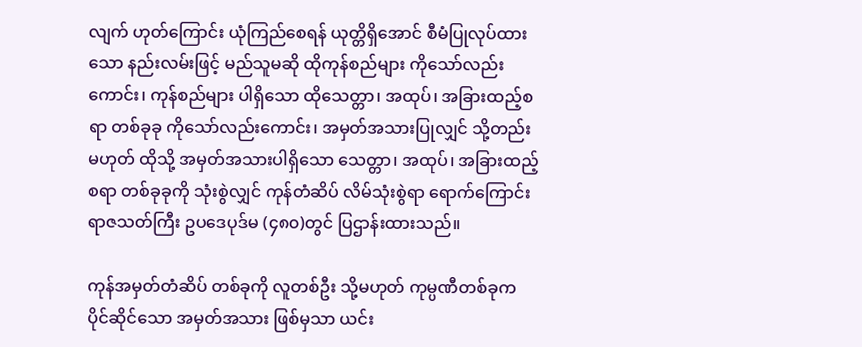လျက် ဟုတ်ကြောင်း ယုံကြည်စေရန် ယုတ္တိရှိအောင် စီမံပြုလုပ်ထားသော နည်းလမ်းဖြင့် မည်သူမဆို ထိုကုန်စည်များ ကိုသော်လည်းကောင်း၊ ကုန်စည်များ ပါရှိသော ထိုသေတ္တာ၊ အထုပ်၊ အခြားထည့်စရာ တစ်ခုခု ကိုသော်လည်းကောင်း၊ အမှတ်အသားပြုလျှင် သို့တည်းမဟုတ် ထိုသို့ အမှတ်အသားပါရှိသော သေတ္တာ၊ အထုပ်၊ အခြားထည့်စရာ တစ်ခုခုကို သုံးစွဲလျှင် ကုန်တံဆိပ် လိမ်သုံးစွဲရာ ရောက်ကြောင်း ရာဇသတ်ကြီး ဥပဒေပုဒ်မ (၄၈၀)တွင် ပြဌာန်းထားသည်။

ကုန်အမှတ်တံဆိပ် တစ်ခုကို လူတစ်ဦး သို့မဟုတ် ကုမ္ပဏီတစ်ခုက ပိုင်ဆိုင်သော အမှတ်အသား ဖြစ်မှသာ ယင်း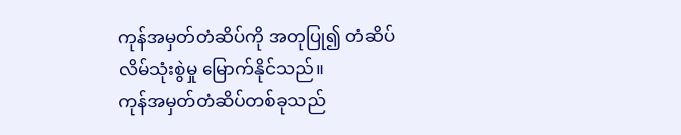ကုန်အမှတ်တံဆိပ်ကို အတုပြု၍ တံဆိပ် လိမ်သုံးစွဲမှု မြောက်နိုင်သည်။
ကုန်အမှတ်တံဆိပ်တစ်ခုသည်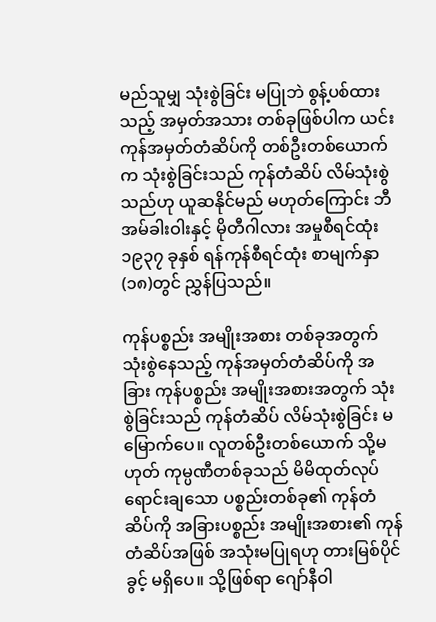မည်သူမျှ သုံးစွဲခြင်း မပြုဘဲ စွန့်ပစ်ထားသည့် အမှတ်အသား တစ်ခုဖြစ်ပါက ယင်းကုန်အမှတ်တံဆိပ်ကို တစ်ဦးတစ်ယောက်က သုံးစွဲခြင်းသည် ကုန်တံဆိပ် လိမ်သုံးစွဲသည်ဟု ယူဆနိုင်မည် မဟုတ်ကြောင်း ဘီအမ်ခါးဝါးနှင့် မိုတီဂါလား အမှုစီရင်ထုံး ၁၉၃၇ ခုနှစ် ရန်ကုန်စီရင်ထုံး စာမျက်နှာ (၁၈)တွင် ညွှန်ပြသည်။

ကုန်ပစ္စည်း အမျိုးအစား တစ်ခုအတွက် သုံးစွဲနေသည့် ကုန်အမှတ်တံဆိပ်ကို အခြား ကုန်ပစ္စည်း အမျိုးအစားအတွက် သုံးစွဲခြင်းသည် ကုန်တံဆိပ် လိမ်သုံးစွဲခြင်း မမြောက်ပေ။ လူတစ်ဦးတစ်ယောက် သို့မဟုတ် ကုမ္ပဏီတစ်ခုသည် မိမိထုတ်လုပ် ရောင်းချသော ပစ္စည်းတစ်ခု၏ ကုန်တံဆိပ်ကို အခြားပစ္စည်း အမျိုးအစား၏ ကုန်တံဆိပ်အဖြစ် အသုံးမပြုရဟု တားမြစ်ပိုင်ခွင့် မရှိပေ။ သို့ဖြစ်ရာ ဂျော်နီဝါ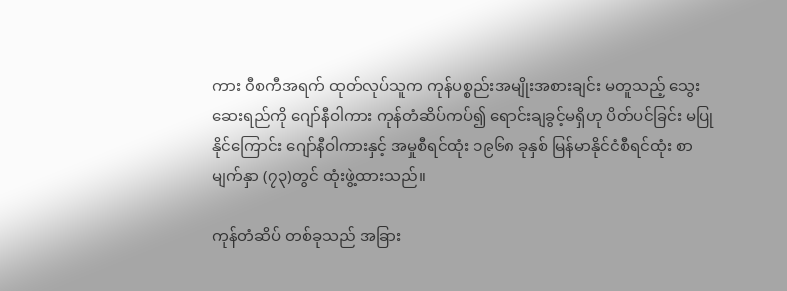ကား ၀ီစကီအရက် ထုတ်လုပ်သူက ကုန်ပစ္စည်းအမျိုးအစားချင်း မတူသည့် သွေးဆေးရည်ကို ဂျော်နီဝါကား ကုန်တံဆိပ်ကပ်၍ ရောင်းချခွင့်မရှိဟု ပိတ်ပင်ခြင်း မပြုနိုင်ကြောင်း ဂျော်နီဝါကားနှင့် အမှုစီရင်ထုံး ၁၉၆၈ ခုနှစ် မြန်မာနိုင်ငံစီရင်ထုံး စာမျက်နှာ (၇၃)တွင် ထုံးဖွဲ့ထားသည်။

ကုန်တံဆိပ် တစ်ခုသည် အခြား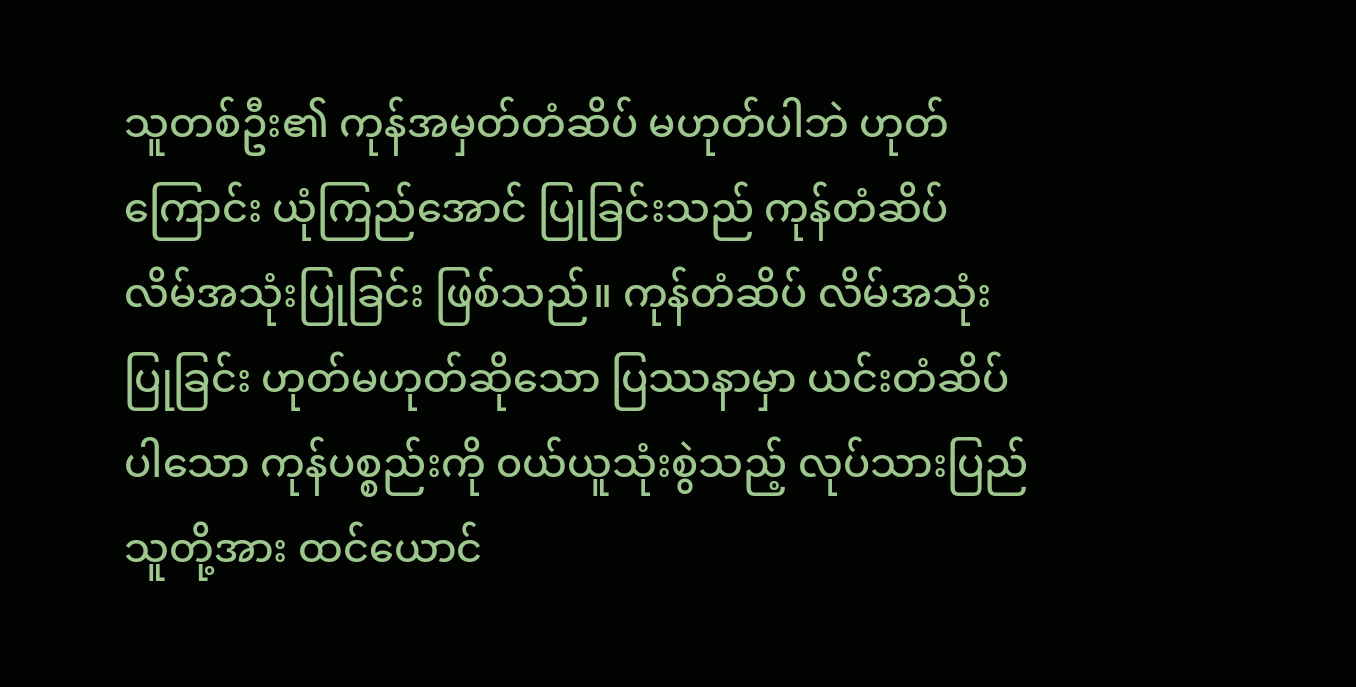သူတစ်ဦး၏ ကုန်အမှတ်တံဆိပ် မဟုတ်ပါဘဲ ဟုတ်ကြောင်း ယုံကြည်အောင် ပြုခြင်းသည် ကုန်တံဆိပ် လိမ်အသုံးပြုခြင်း ဖြစ်သည်။ ကုန်တံဆိပ် လိမ်အသုံးပြုခြင်း ဟုတ်မဟုတ်ဆိုသော ပြဿနာမှာ ယင်းတံဆိပ်ပါသော ကုန်ပစ္စည်းကို ၀ယ်ယူသုံးစွဲသည့် လုပ်သားပြည်သူတို့အား ထင်ယောင်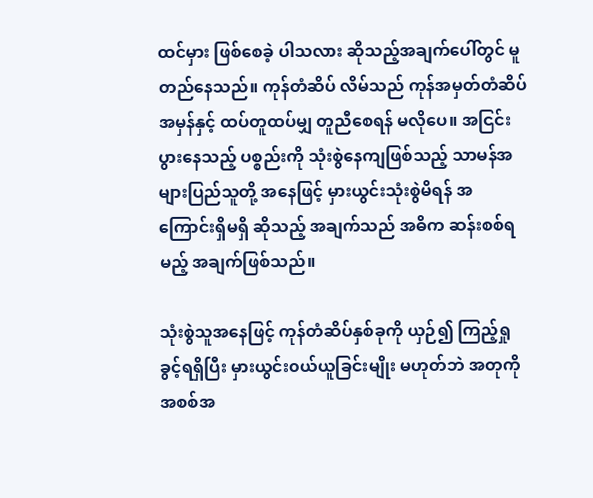ထင်မှား ဖြစ်စေခဲ့ ပါသလား ဆိုသည့်အချက်ပေါ်တွင် မူတည်နေသည်။ ကုန်တံဆိပ် လိမ်သည် ကုန်အမှတ်တံဆိပ် အမှန်နှင့် ထပ်တူထပ်မျှ တူညီစေရန် မလိုပေ။ အငြင်းပွားနေသည့် ပစ္စည်းကို သုံးစွဲနေကျဖြစ်သည့် သာမန်အများပြည်သူတို့ အနေဖြင့် မှားယွင်းသုံးစွဲမိရန် အကြောင်းရှိမရှိ ဆိုသည့် အချက်သည် အဓိက ဆန်းစစ်ရမည့် အချက်ဖြစ်သည်။

သုံးစွဲသူအနေဖြင့် ကုန်တံဆိပ်နှစ်ခုကို ယှဉ်၍ ကြည့်ရှုခွင့်ရရှိပြီး မှားယွင်း၀ယ်ယူခြင်းမျိုး မဟုတ်ဘဲ အတုကို အစစ်အ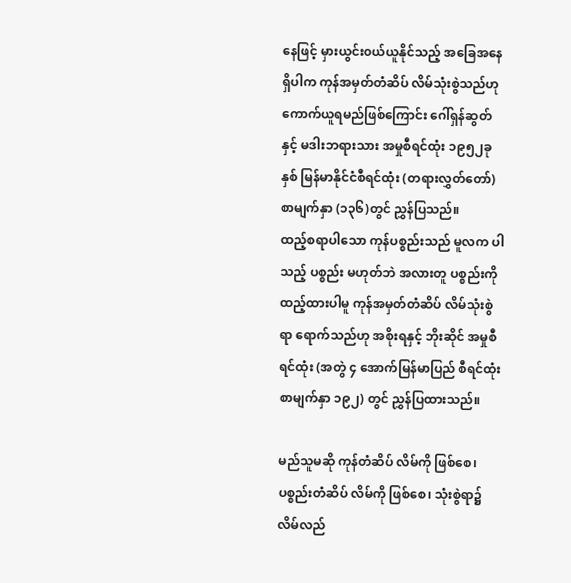နေဖြင့် မှားယွင်း၀ယ်ယူနိုင်သည့် အခြေအနေရှိပါက ကုန်အမှတ်တံဆိပ် လိမ်သုံးစွဲသည်ဟု ကောက်ယူရမည်ဖြစ်ကြောင်း ဂေါ်ရှန်ဆွတ်နှင့် မဒါးဘရားသား အမှုစီရင်ထုံး ၁၉၅၂ခုနှစ် မြန်မာနိုင်ငံစီရင်ထုံး (တရားလွှတ်တော်) စာမျက်နှာ (၁၃၆)တွင် ညွှန်ပြသည်။
ထည့်စရာပါသော ကုန်ပစ္စည်းသည် မူလက ပါသည့် ပစ္စည်း မဟုတ်ဘဲ အလားတူ ပစ္စည်းကို ထည့်ထားပါမူ ကုန်အမှတ်တံဆိပ် လိမ်သုံးစွဲရာ ရောက်သည်ဟု အစိုးရနှင့် ဘိုးဆိုင် အမှုစီရင်ထုံး (အတွဲ ၄ အောက်မြန်မာပြည် စီရင်ထုံး စာမျက်နှာ ၁၉၂) တွင် ညွှန်ပြထားသည်။

မည်သူမဆို ကုန်တံဆိပ် လိမ်ကို ဖြစ်စေ၊ ပစ္စည်းတံဆိပ် လိမ်ကို ဖြစ်စေ၊ သုံးစွဲရာ၌ လိမ်လည်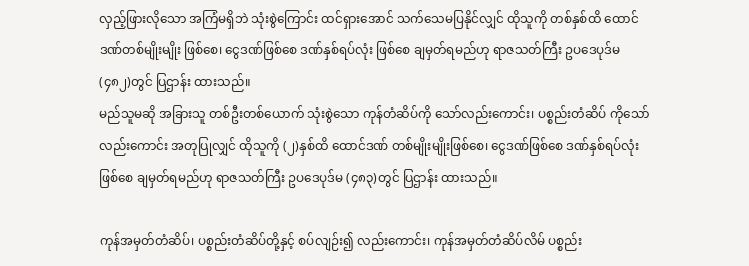လှည့်ဖြားလိုသော အကြံမရှိဘဲ သုံးစွဲကြောင်း ထင်ရှားအောင် သက်သေမပြနိုင်လျှင် ထိုသူကို တစ်နှစ်ထိ ထောင်ဒဏ်တစ်မျိုးမျိုး ဖြစ်စေ၊ ငွေဒဏ်ဖြစ်စေ ဒဏ်နှစ်ရပ်လုံး ဖြစ်စေ ချမှတ်ရမည်ဟု ရာဇသတ်ကြီး ဥပဒေပုဒ်မ (၄၈၂)တွင် ပြဌာန်း ထားသည်။
မည်သူမဆို အခြားသူ တစ်ဦးတစ်ယောက် သုံးစွဲသော ကုန်တံဆိပ်ကို သော်လည်းကောင်း၊ ပစ္စည်းတံဆိပ် ကိုသော်လည်းကောင်း အတုပြုလျှင် ထိုသူကို (၂)နှစ်ထိ ထောင်ဒဏ် တစ်မျိုးမျိုးဖြစ်စေ၊ ငွေဒဏ်ဖြစ်စေ ဒဏ်နှစ်ရပ်လုံး ဖြစ်စေ ချမှတ်ရမည်ဟု ရာဇသတ်ကြီး ဥပဒေပုဒ်မ (၄၈၃)တွင် ပြဌာန်း ထားသည်။

ကုန်အမှတ်တံဆိပ်၊ ပစ္စည်းတံဆိပ်တို့နှင့် စပ်လျဉ်း၍ လည်းကောင်း၊ ကုန်အမှတ်တံဆိပ်လိမ် ပစ္စည်း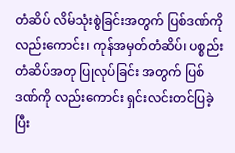တံဆိပ် လိမ်သုံးစွဲခြင်းအတွက် ပြစ်ဒဏ်ကို လည်းကောင်း၊ ကုန်အမှတ်တံဆိပ်၊ ပစ္စည်းတံဆိပ်အတု ပြုလုပ်ခြင်း အတွက် ပြစ်ဒဏ်ကို လည်းကောင်း ရှင်းလင်းတင်ပြခဲ့ပြီး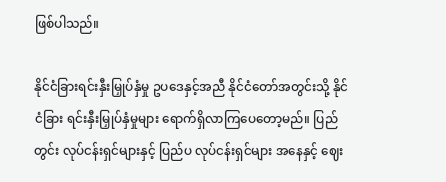ဖြစ်ပါသည်။

နိုင်ငံခြားရင်းနှီးမြှုပ်နှံမှု ဥပဒေနှင့်အညီ နိုင်ငံတော်အတွင်းသို့ နိုင်ငံခြား ရင်းနှီးမြှုပ်နှံမှုများ ရောက်ရှိလာကြပေတော့မည်။ ပြည်တွင်း လုပ်ငန်းရှင်များနှင့် ပြည်ပ လုပ်ငန်းရှင်များ အနေနှင့် ဈေး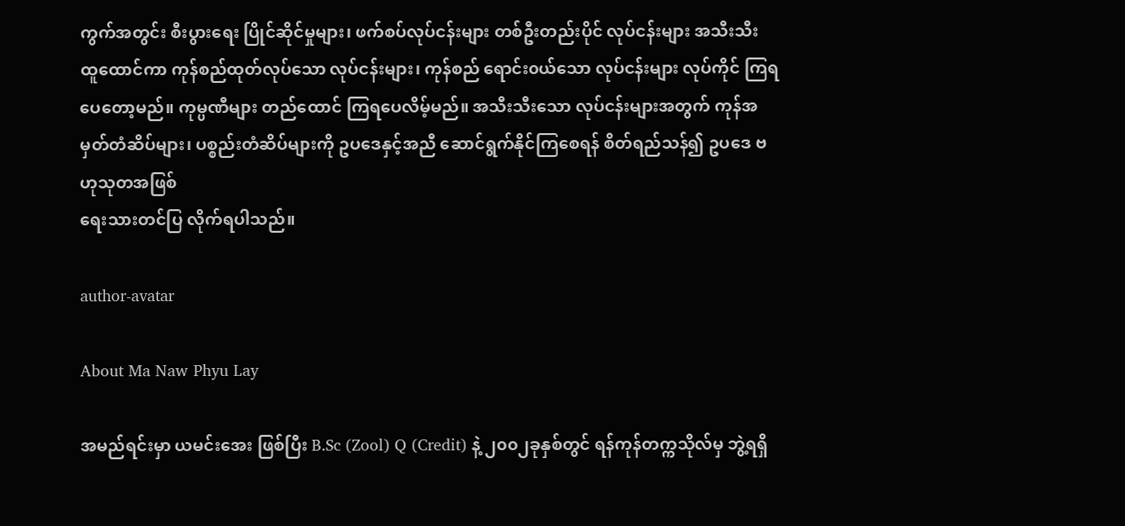ကွက်အတွင်း စီးပွားရေး ပြိုင်ဆိုင်မှုများ၊ ဖက်စပ်လုပ်ငန်းများ တစ်ဦးတည်းပိုင် လုပ်ငန်းများ အသီးသီး ထူထောင်ကာ ကုန်စည်ထုတ်လုပ်သော လုပ်ငန်းများ၊ ကုန်စည် ရောင်း၀ယ်သော လုပ်ငန်းများ လုပ်ကိုင် ကြရပေတော့မည်။ ကုမ္ပဏီများ တည်ထောင် ကြရပေလိမ့်မည်။ အသီးသီးသော လုပ်ငန်းများအတွက် ကုန်အမှတ်တံဆိပ်များ၊ ပစ္စည်းတံဆိပ်များကို ဥပဒေနှင့်အညီ ဆောင်ရွက်နိုင်ကြစေရန် စိတ်ရည်သန်၍ ဥပဒေ ဗဟုသုတအဖြစ်
ရေးသားတင်ပြ လိုက်ရပါသည်။

author-avatar

About Ma Naw Phyu Lay

အမည်ရင်းမှာ ယမင်းအေး ဖြစ်ပြီး B.Sc (Zool) Q (Credit) နဲ့ ၂၀၀၂ခုနှစ်တွင် ရန်ကုန်တက္ကသိုလ်မှ ဘွဲ့ရရှိ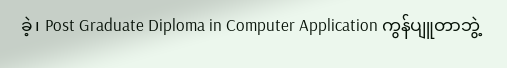ခဲ့၊ Post Graduate Diploma in Computer Application ကွန်ပျူတာဘွဲ့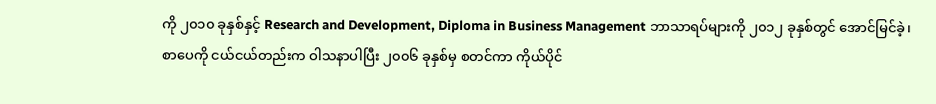ကို ၂၀၁၀ ခုနှစ်နှင့် Research and Development, Diploma in Business Management ဘာသာရပ်များကို ၂၀၁၂ ခုနှစ်တွင် အောင်မြင်ခဲ့၊ စာပေကို ငယ်ငယ်တည်းက ဝါသနာပါပြီး ၂၀၀၆ ခုနှစ်မှ စတင်ကာ ကိုယ်ပိုင်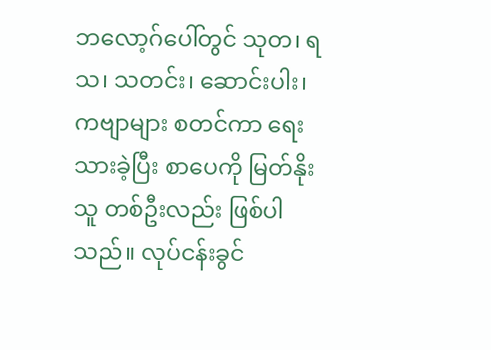ဘလော့ဂ်ပေါ်တွင် သုတ၊ ရသ၊ သတင်း၊ ဆောင်းပါး၊ ကဗျာများ စတင်ကာ ရေးသားခဲ့ပြီး စာပေကို မြတ်နိုးသူ တစ်ဦးလည်း ဖြစ်ပါသည်။ လုပ်ငန်းခွင်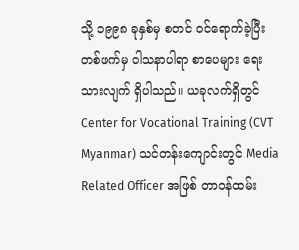သို့ ၁၉၉၈ ခုနှစ်မှ စတင် ၀င်ရောက်ခဲ့ပြီး တစ်ဖက်မှ ဝါသနာပါရာ စာပေများ ရေးသားလျက် ရှိပါသည်။ ယခုလက်ရှိတွင် Center for Vocational Training (CVT Myanmar) သင်တန်းကျောင်းတွင် Media Related Officer အဖြစ် တာ၀န်ထမ်း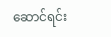ဆောင်ရင်း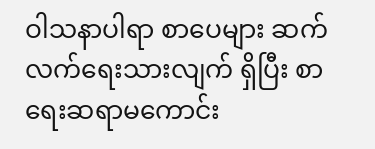ဝါသနာပါရာ စာပေများ ဆက်လက်ရေးသားလျက် ရှိပြီး စာရေးဆရာမကောင်း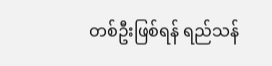တစ်ဦးဖြစ်ရန် ရည်သန်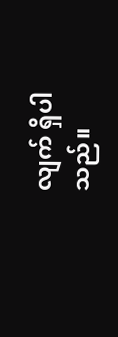လျက် ရှိပါသည်။